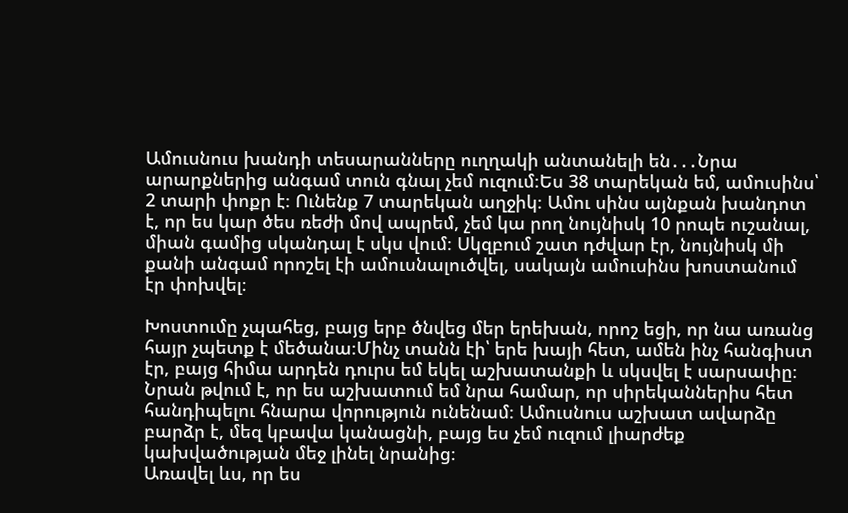Ամուսնուս խանդի տեսարանները ուղղակի անտանելի են․․․Նրա արարքներից անգամ տուն գնալ չեմ ուզում։Ես 38 տարեկան եմ, ամուսինս՝ 2 տարի փոքր է։ Ունենք 7 տարեկան աղջիկ։ Ամու սինս այնքան խանդոտ է, որ ես կար ծես ռեժի մով ապրեմ, չեմ կա րող նույնիսկ 10 րոպե ուշանալ, միան գամից սկանդալ է սկս վում։ Սկզբում շատ դժվար էր, նույնիսկ մի քանի անգամ որոշել էի ամուսնալուծվել, սակայն ամուսինս խոստանում էր փոխվել։

Խոստումը չպահեց, բայց երբ ծնվեց մեր երեխան, որոշ եցի, որ նա առանց հայր չպետք է մեծանա։Մինչ տանն էի՝ երե խայի հետ, ամեն ինչ հանգիստ էր, բայց հիմա արդեն դուրս եմ եկել աշխատանքի և սկսվել է սարսափը։ Նրան թվում է, որ ես աշխատում եմ նրա համար, որ սիրեկաններիս հետ հանդիպելու հնարա վորություն ունենամ։ Ամուսնուս աշխատ ավարձը բարձր է, մեզ կբավա կանացնի, բայց ես չեմ ուզում լիարժեք կախվածության մեջ լինել նրանից։
Առավել ևս, որ ես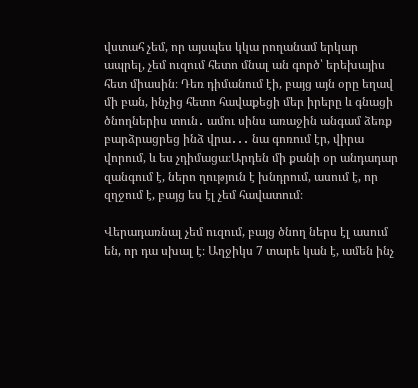վստահ չեմ, որ այսպես կկա րողանամ երկար ապրել, չեմ ուզում հետո մնալ ան գործ՝ երեխայիս հետ միասին։ Դեռ դիմանում էի, բայց այն օրը եղավ մի բան, ինչից հետո հավաքեցի մեր իրերը և գնացի ծնողներիս տուն․ ամու սինս առաջին անգամ ձեռք բարձրացրեց ինձ վրա․․․ նա գոռում էր, վիրա վորում, և ես չդիմացա։Արդեն մի քանի օր անդադար զանգում է, ներո ղություն է խնդրում, ասում է, որ զղջում է, բայց ես էլ չեմ հավատում։

Վերադառնալ չեմ ուզում, բայց ծնող ներս էլ ասում են, որ դա սխալ է։ Աղջիկս 7 տարե կան է, ամեն ինչ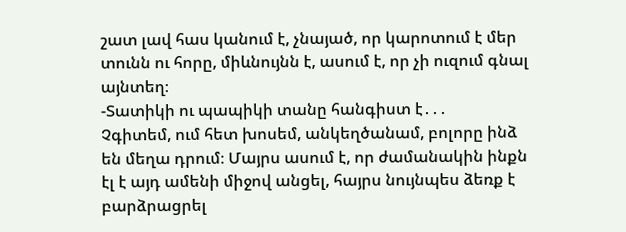շատ լավ հաս կանում է, չնայած, որ կարոտում է մեր տունն ու հորը, միևնույնն է, ասում է, որ չի ուզում գնալ այնտեղ։
-Տատիկի ու պապիկի տանը հանգիստ է․․․
Չգիտեմ, ում հետ խոսեմ, անկեղծանամ, բոլորը ինձ են մեղա դրում։ Մայրս ասում է, որ ժամանակին ինքն էլ է այդ ամենի միջով անցել, հայրս նույնպես ձեռք է բարձրացրել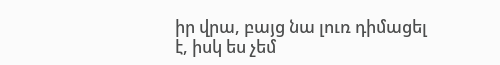իր վրա, բայց նա լուռ դիմացել է, իսկ ես չեմ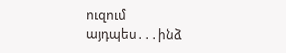ուզում այդպես․․․ինձ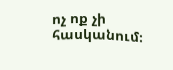ոչ ոք չի հասկանում։